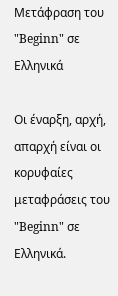Μετάφραση του "Beginn" σε Ελληνικά

Οι έναρξη, αρχή, απαρχή είναι οι κορυφαίες μεταφράσεις του "Beginn" σε Ελληνικά.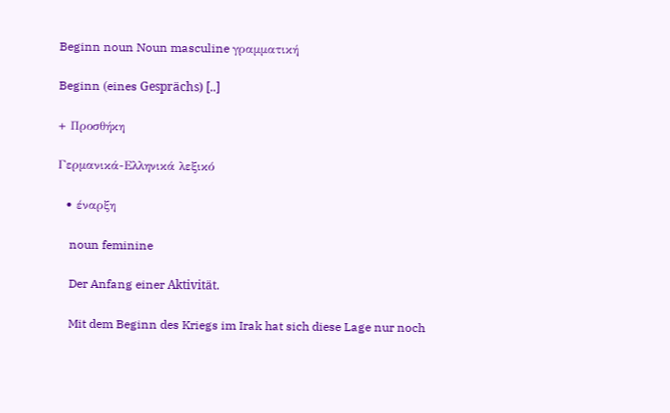Beginn noun Noun masculine γραμματική

Beginn (eines Gesprächs) [..]

+ Προσθήκη

Γερμανικά-Ελληνικά λεξικό

  • έναρξη

    noun feminine

    Der Anfang einer Aktivität.

    Mit dem Beginn des Kriegs im Irak hat sich diese Lage nur noch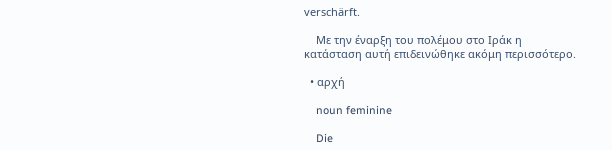verschärft.

    Με την έναρξη του πολέμου στο Ιράκ η κατάσταση αυτή επιδεινώθηκε ακόμη περισσότερο.

  • αρχή

    noun feminine

    Die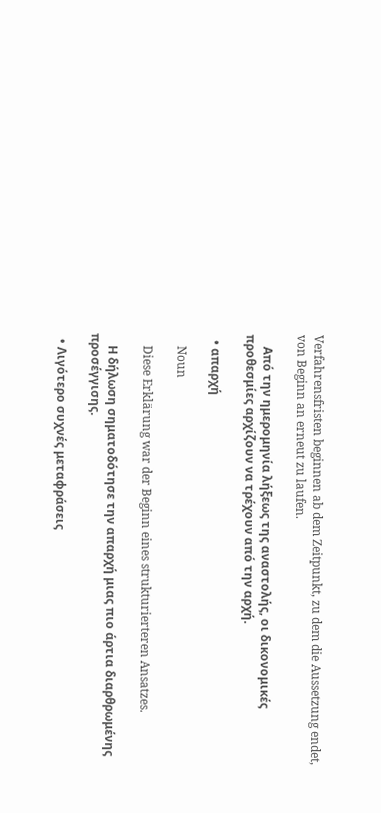Verfahrensfristen beginnen ab dem Zeitpunkt, zu dem die Aussetzung endet, von Beginn an erneut zu laufen.

    Από την ημερομηνία λήξεως της αναστολής, οι δικονομικές προθεσμίες αρχίζουν να τρέχουν από την αρχή.

  • απαρχή

    Noun

    Diese Erklärung war der Beginn eines strukturierteren Ansatzes.

    Η δήλωση σηματοδότησε την απαρχή μιας πιο άρτια διαρθρωμένης προσέγγισης.

  • Λιγότερο συχνές μεταφράσεις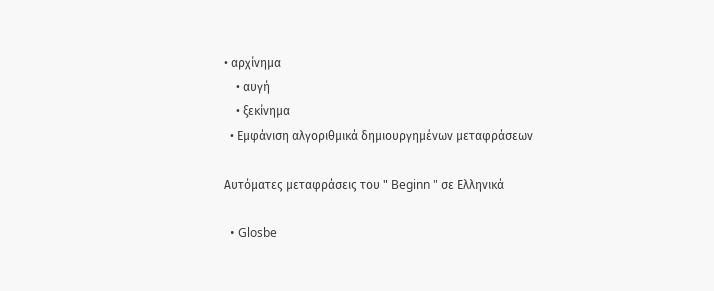• αρχίνημα
    • αυγή
    • ξεκίνημα
  • Εμφάνιση αλγοριθμικά δημιουργημένων μεταφράσεων

Αυτόματες μεταφράσεις του " Beginn " σε Ελληνικά

  • Glosbe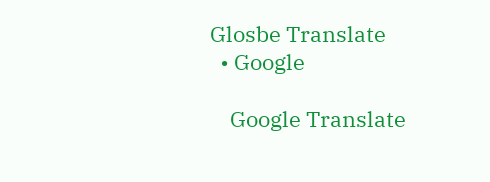Glosbe Translate
  • Google

    Google Translate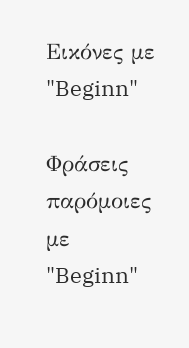Εικόνες με "Beginn"

Φράσεις παρόμοιες με "Beginn"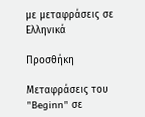με μεταφράσεις σε Ελληνικά

Προσθήκη

Μεταφράσεις του "Beginn" σε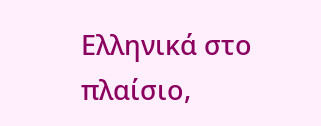Ελληνικά στο πλαίσιο,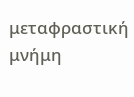μεταφραστική μνήμη